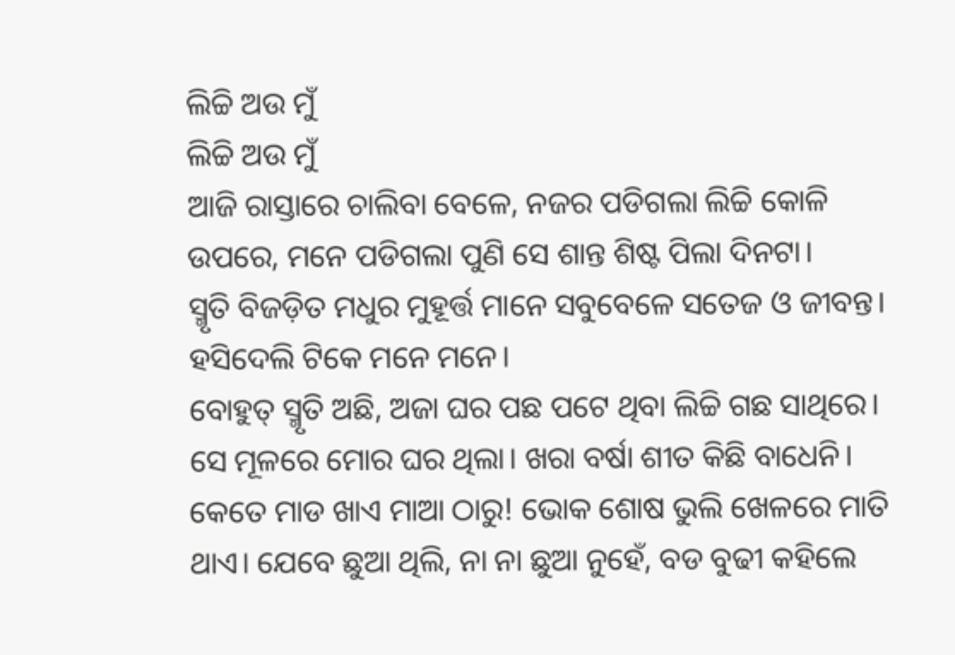ଲିଚ୍ଚି ଅଉ ମୁଁ
ଲିଚ୍ଚି ଅଉ ମୁଁ
ଆଜି ରାସ୍ତାରେ ଚାଲିବା ବେଳେ, ନଜର ପଡିଗଲା ଲିଚ୍ଚି କୋଳି ଉପରେ, ମନେ ପଡିଗଲା ପୁଣି ସେ ଶାନ୍ତ ଶିଷ୍ଟ ପିଲା ଦିନଟା।
ସ୍ମୃତି ବିଜଡ଼ିତ ମଧୁର ମୁହୂର୍ତ୍ତ ମାନେ ସବୁବେଳେ ସତେଜ ଓ ଜୀବନ୍ତ। ହସିଦେଲି ଟିକେ ମନେ ମନେ।
ବୋହୁତ୍ ସ୍ମୃତି ଅଛି, ଅଜା ଘର ପଛ ପଟେ ଥିବା ଲିଚ୍ଚି ଗଛ ସାଥିରେ। ସେ ମୂଳରେ ମୋର ଘର ଥିଲା। ଖରା ବର୍ଷା ଶୀତ କିଛି ବାଧେନି। କେତେ ମାଡ ଖାଏ ମାଆ ଠାରୁ! ଭୋକ ଶୋଷ ଭୁଲି ଖେଳରେ ମାତି ଥାଏ। ଯେବେ ଛୁଆ ଥିଲି, ନା ନା ଛୁଆ ନୁହେଁ, ବଡ ବୁଢୀ କହିଲେ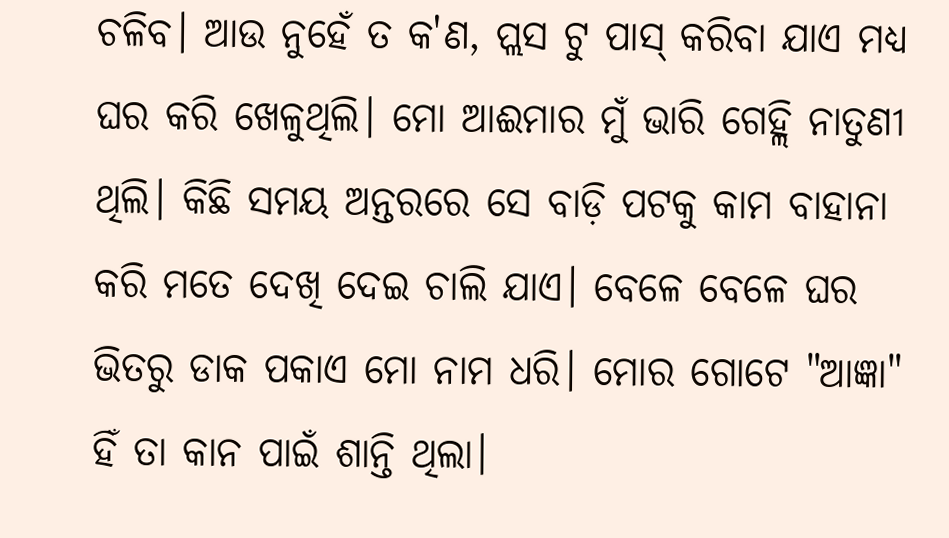ଚଳିବ। ଆଉ ନୁହେଁ ତ କ'ଣ, ପ୍ଲସ ଟୁ ପାସ୍ କରିବା ଯାଏ ମଧ୍ୟ ଘର କରି ଖେଳୁଥିଲି। ମୋ ଆଈମାର ମୁଁ ଭାରି ଗେହ୍ଲି ନାତୁଣୀ ଥିଲି। କିଛି ସମୟ ଅନ୍ତରରେ ସେ ବାଡ଼ି ପଟକୁ କାମ ବାହାନା କରି ମତେ ଦେଖି ଦେଇ ଚାଲି ଯାଏ। ବେଳେ ବେଳେ ଘର ଭିତରୁ ଡାକ ପକାଏ ମୋ ନାମ ଧରି। ମୋର ଗୋଟେ "ଆଜ୍ଞା" ହିଁ ତା କାନ ପାଇଁ ଶାନ୍ତି ଥିଲା।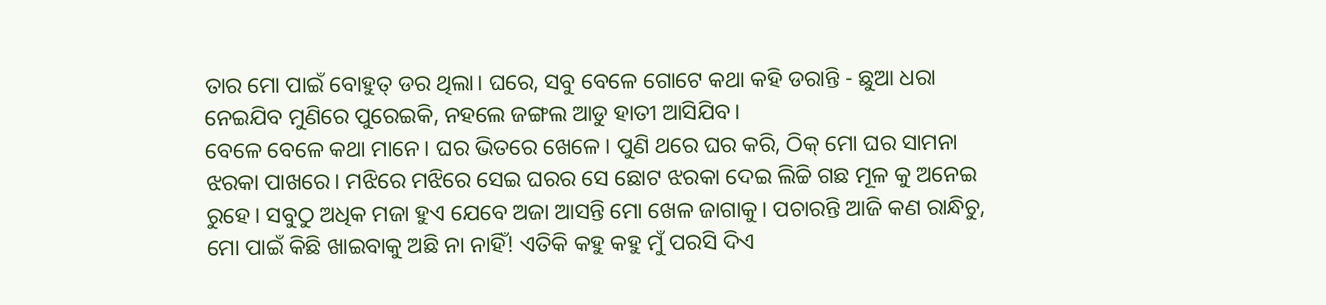ତାର ମୋ ପାଇଁ ବୋହୁତ୍ ଡର ଥିଲା। ଘରେ, ସବୁ ବେଳେ ଗୋଟେ କଥା କହି ଡରାନ୍ତି - ଛୁଆ ଧରା ନେଇଯିବ ମୁଣିରେ ପୁରେଇକି, ନହଲେ ଜଙ୍ଗଲ ଆଡୁ ହାତୀ ଆସିଯିବ।
ବେଳେ ବେଳେ କଥା ମାନେ। ଘର ଭିତରେ ଖେଳେ। ପୁଣି ଥରେ ଘର କରି, ଠିକ୍ ମୋ ଘର ସାମନା ଝରକା ପାଖରେ। ମଝିରେ ମଝିରେ ସେଇ ଘରର ସେ ଛୋଟ ଝରକା ଦେଇ ଲିଚ୍ଚି ଗଛ ମୂଳ କୁ ଅନେଇ ରୁହେ। ସବୁଠୁ ଅଧିକ ମଜା ହୁଏ ଯେବେ ଅଜା ଆସନ୍ତି ମୋ ଖେଳ ଜାଗାକୁ। ପଚାରନ୍ତି ଆଜି କଣ ରାନ୍ଧିଚୁ, ମୋ ପାଇଁ କିଛି ଖାଇବାକୁ ଅଛି ନା ନାହିଁ! ଏତିକି କହୁ କହୁ ମୁଁ ପରସି ଦିଏ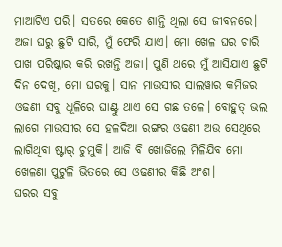ମାଆଟିଏ ପରି। ସତରେ କେତେ ଶାନ୍ତି ଥିଲା ସେ ଜୀବନରେ।
ଅଜା ଘରୁ ଛୁଟି ସାରି, ମୁଁ ଫେରି ଯାଏ। ମୋ ଖେଳ ଘର ଚାରି ପାଖ ପରିଷ୍କାର କରି ରଖନ୍ତି ଅଜା। ପୁଣି ଥରେ ମୁଁ ଆସିଯାଏ ଛୁଟି ଦିନ ଦେଖି, ମୋ ଘରକୁ। ସାନ ମାଉସୀର ସାଲୱାର କମିଜର ଓଢଣୀ ସବୁ ଧୂଳିରେ ଘାଣ୍ଟୁ ଥାଏ ସେ ଗଛ ତଳେ। ବୋହୁତ୍ ଭଲ ଲାଗେ ମାଉସୀର ସେ ହଳଦିଆ ରଙ୍ଗର ଓଢଣୀ ଅଉ ସେଥିରେ ଲାଗିଥିବା ଷ୍ଟାର୍ ଚୁମୁକି। ଆଜି ବି ଖୋଜିଲେ ମିଳିଯିବ ମୋ ଖେଳଣା ପୁଟୁଳି ଭିତରେ ସେ ଓଢଣୀର କିଛି ଅଂଶ।
ଘରର ସବୁ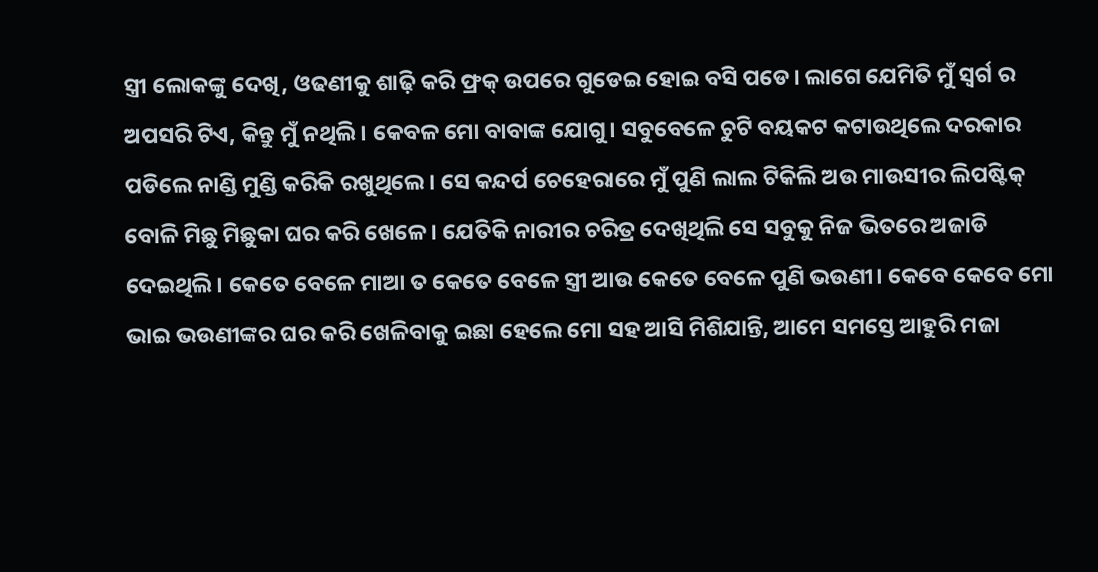ସ୍ତ୍ରୀ ଲୋକଙ୍କୁ ଦେଖି, ଓଢଣୀକୁ ଶାଢ଼ି କରି ଫ୍ରକ୍ ଉପରେ ଗୁଡେଇ ହୋଇ ବସି ପଡେ। ଲାଗେ ଯେମିତି ମୁଁ ସ୍ଵର୍ଗ ର ଅପସରି ଟିଏ, କିନ୍ତୁ ମୁଁ ନଥିଲି। କେବଳ ମୋ ବାବାଙ୍କ ଯୋଗୁ। ସବୁବେଳେ ଚୁଟି ବୟକଟ କଟାଉଥିଲେ ଦରକାର ପଡିଲେ ନାଣ୍ଡି ମୁଣ୍ଡି କରିକି ରଖୁଥିଲେ। ସେ କନ୍ଦର୍ପ ଚେହେରାରେ ମୁଁ ପୁଣି ଲାଲ ଟିକିଲି ଅଉ ମାଉସୀର ଲିପଷ୍ଟିକ୍ ବୋଳି ମିଛୁ ମିଛୁକା ଘର କରି ଖେଳେ। ଯେତିକି ନାରୀର ଚରିତ୍ର ଦେଖିଥିଲି ସେ ସବୁକୁ ନିଜ ଭିତରେ ଅଜାଡି ଦେଇଥିଲି। କେତେ ବେଳେ ମାଆ ତ କେତେ ବେଳେ ସ୍ତ୍ରୀ ଆଉ କେତେ ବେଳେ ପୁଣି ଭଉଣୀ। କେବେ କେବେ ମୋ ଭାଇ ଭଉଣୀଙ୍କର ଘର କରି ଖେଳିବାକୁ ଇଛା ହେଲେ ମୋ ସହ ଆସି ମିଶିଯାନ୍ତି, ଆମେ ସମସ୍ତେ ଆହୁରି ମଜା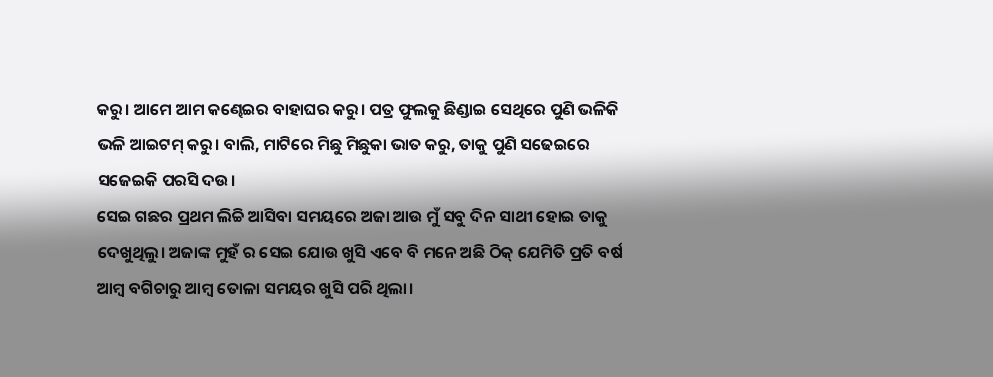କରୁ। ଆମେ ଆମ କଣ୍ଢେଇର ବାହାଘର କରୁ। ପତ୍ର ଫୁଲକୁ ଛିଣ୍ଡାଇ ସେଥିରେ ପୁଣି ଭଳିକି ଭଳି ଆଇଟମ୍ କରୁ। ବାଲି, ମାଟିରେ ମିଛୁ ମିଛୁକା ଭାତ କରୁ, ତାକୁ ପୁଣି ସଢେଇରେ ସଜେଇକି ପରସି ଦଉ।
ସେଇ ଗଛର ପ୍ରଥମ ଲିଚ୍ଚି ଆସିବା ସମୟରେ ଅଜା ଆଉ ମୁଁ ସବୁ ଦିନ ସାଥୀ ହୋଇ ତାକୁ ଦେଖୁଥିଲୁ। ଅଜାଙ୍କ ମୁହଁ ର ସେଇ ଯୋଉ ଖୁସି ଏବେ ବି ମନେ ଅଛି ଠିକ୍ ଯେମିତି ପ୍ରତି ବର୍ଷ ଆମ୍ବ ବଗିଚାରୁ ଆମ୍ବ ତୋଳା ସମୟର ଖୁସି ପରି ଥିଲା।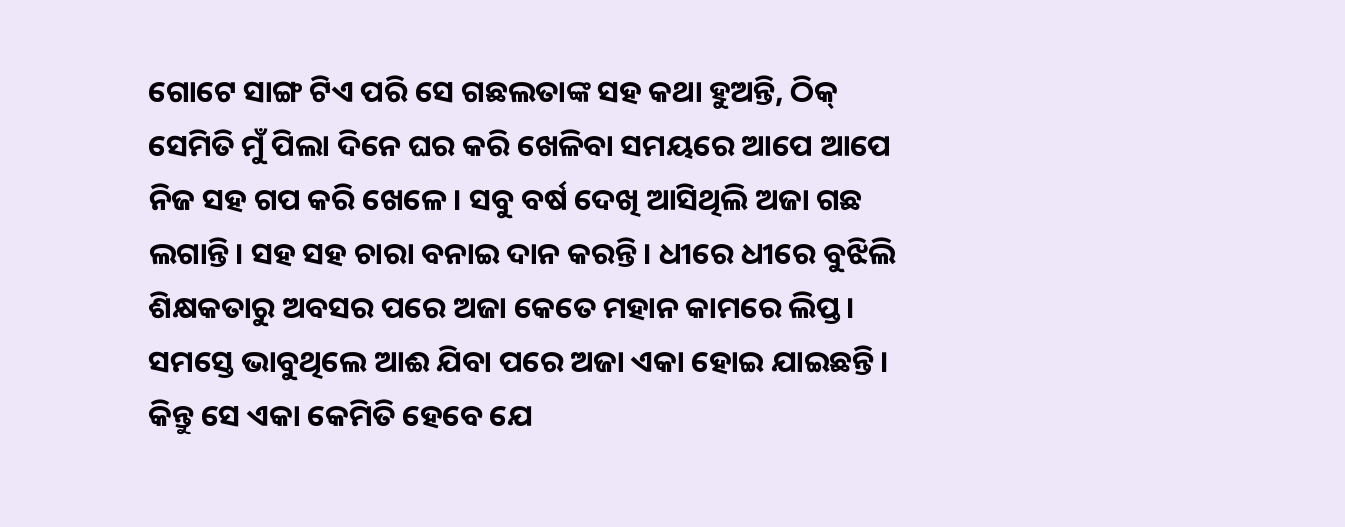ଗୋଟେ ସାଙ୍ଗ ଟିଏ ପରି ସେ ଗଛଲତାଙ୍କ ସହ କଥା ହୁଅନ୍ତି, ଠିକ୍ ସେମିତି ମୁଁ ପିଲା ଦିନେ ଘର କରି ଖେଳିବା ସମୟରେ ଆପେ ଆପେ ନିଜ ସହ ଗପ କରି ଖେଳେ। ସବୁ ବର୍ଷ ଦେଖି ଆସିଥିଲି ଅଜା ଗଛ ଲଗାନ୍ତି। ସହ ସହ ଚାରା ବନାଇ ଦାନ କରନ୍ତି। ଧୀରେ ଧୀରେ ବୁଝିଲି ଶିକ୍ଷକତାରୁ ଅବସର ପରେ ଅଜା କେତେ ମହାନ କାମରେ ଲିପ୍ତ। ସମସ୍ତେ ଭାବୁଥିଲେ ଆଈ ଯିବା ପରେ ଅଜା ଏକା ହୋଇ ଯାଇଛନ୍ତି। କିନ୍ତୁ ସେ ଏକା କେମିତି ହେବେ ଯେ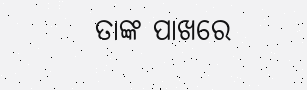ତାଙ୍କ ପାଖରେ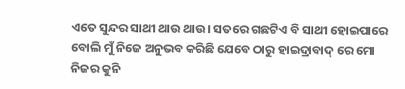ଏତେ ସୁନ୍ଦର ସାଥୀ ଥାଉ ଥାଉ। ସତରେ ଗଛଟିଏ ବି ସାଥୀ ହୋଇପାରେ ବୋଲି ମୁଁ ନିଜେ ଅନୁଭବ କରିଛି ଯେବେ ଠାରୁ ହାଇଦ୍ରାବାଦ୍ ରେ ମୋ ନିଜର କୁନି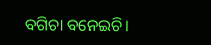ବଗିଚା ବନେଇଚି।